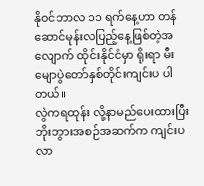နိုဝင်ဘာလ ၁၁ ရက်နေ့ဟာ တန်ဆောင်မုန်းလပြည့်နေ့ဖြစ်တဲ့အလျောက် ထိုင်းနိုင်ငံမှာ ရိုးရာ မီးမျောပွဲတော်နှစ်တိုင်းကျင်းပ ပါတယ်။
လွဲကရထုန်း လို့နာမည်ပေးထားပြီး ဘိုးဘွားအစဉ်အဆက်က ကျင်းပလာ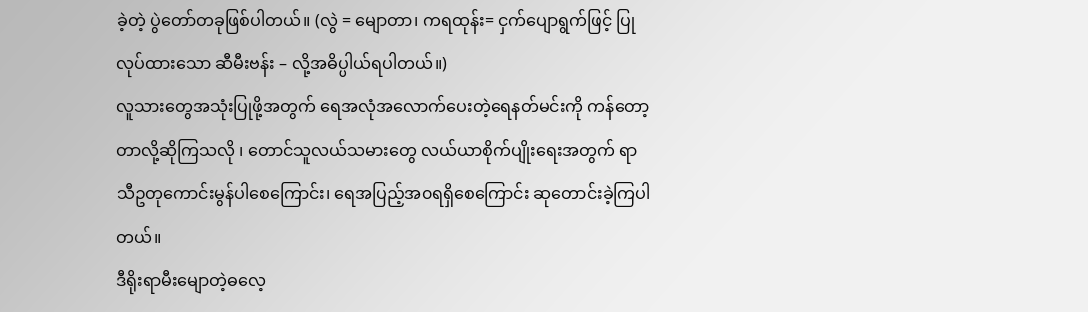ခဲ့တဲ့ ပွဲတော်တခုဖြစ်ပါတယ်။ (လွဲ = မျောတာ၊ ကရထုန်း= ငှက်ပျောရွက်ဖြင့် ပြုလုပ်ထားသော ဆီမီးဗန်း – လို့အဓိပ္ပါယ်ရပါတယ်။)
လူသားတွေအသုံးပြုဖို့အတွက် ရေအလုံအလောက်ပေးတဲ့ရေနတ်မင်းကို ကန်တော့တာလို့ဆိုကြသလို ၊ တောင်သူလယ်သမားတွေ လယ်ယာစိုက်ပျိုးရေးအတွက် ရာသီဥတုကောင်းမွန်ပါစေကြောင်း၊ ရေအပြည့်အ၀ရရှိစေကြောင်း ဆုတောင်းခဲ့ကြပါတယ်။
ဒီရိုးရာမီးမျောတဲ့ဓလေ့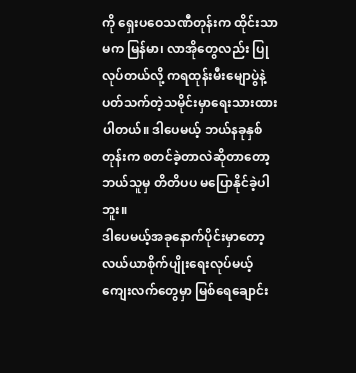ကို ရှေးပဝေသဏီတုန်းက ထိုင်းသာမက မြန်မာ၊ လာအိုတွေလည်း ပြုလုပ်တယ်လို့ ကရထုန်းမီးမျောပွဲနဲ့ပတ်သက်တဲ့သမိုင်းမှာရေးသားထားပါတယ်။ ဒါပေမယ့် ဘယ်နခုနှစ်တုန်းက စတင်ခဲ့တာလဲဆိုတာတော့ ဘယ်သူမှ တိတိပပ မပြောနိုင်ခဲ့ပါဘူး။
ဒါပေမယ့်အခုနောက်ပိုင်းမှာတော့ လယ်ယာစိုက်ပျိုးရေးလုပ်မယ့် ကျေးလက်တွေမှာ မြစ်ရေချောင်း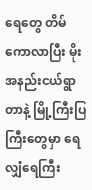ရေတွေ တိမ်ကောလာပြီး မိုးအနည်းငယ်ရွာတာနဲ့ မြို့ကြီးပြကြီးတွေမှာ ရေလျှံရေကြီး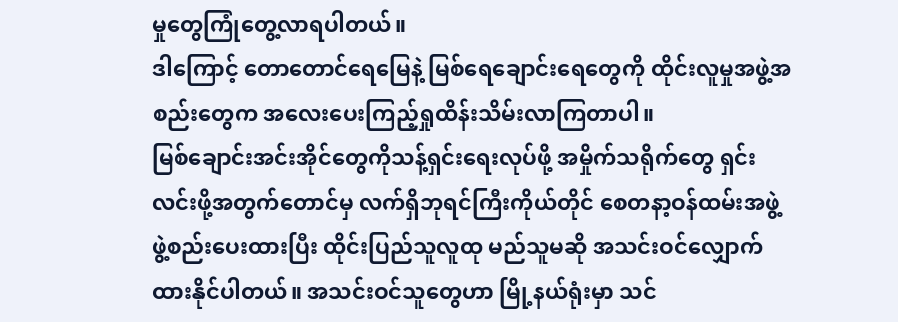မှုတွေကြုံတွေ့လာရပါတယ်။
ဒါကြောင့် တောတောင်ရေမြေနဲ့ မြစ်ရေချောင်းရေတွေကို ထိုင်းလူမှုအဖွဲ့အစည်းတွေက အလေးပေးကြည့်ရှုထိန်းသိမ်းလာကြတာပါ။
မြစ်ချောင်းအင်းအိုင်တွေကိုသန့်ရှင်းရေးလုပ်ဖို့ အမှိုက်သရိုက်တွေ ရှင်းလင်းဖို့အတွက်တောင်မှ လက်ရှိဘုရင်ကြီးကိုယ်တိုင် စေတနာ့ဝန်ထမ်းအဖွဲ့ဖွဲ့စည်းပေးထားပြီး ထိုင်းပြည်သူလူထု မည်သူမဆို အသင်းဝင်လျှောက်ထားနိုင်ပါတယ်။ အသင်းဝင်သူတွေဟာ မြို့နယ်ရုံးမှာ သင်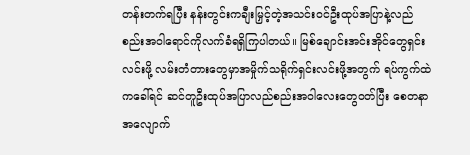တန်းတက်ရပြီး နန်းတွင်းကချီးမြှင့်တဲ့အသင်းဝင်ဦးထုပ်အပြာနဲ့လည်စည်းအဝါရောင်ကိုလက်ခံရရှိကြပါတယ်။ မြစ်ချောင်းအင်းအိုင်တွေရှင်းလင်းဖို့ လမ်းတံတားတွေမှာအမှိုက်သရိုက်ရှင်းလင်းဖို့အတွက် ရပ်ကွက်ထဲကခေါ်ရင် ဆင်တူဦးထုပ်အပြာလည်စည်းအဝါလေးတွေဝတ်ပြီး စေတနာအလျောက်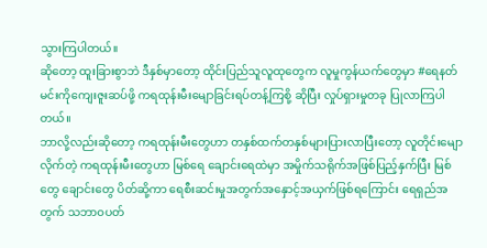သွားကြပါတယ်။
ဆိုတော့ ထူးခြားစွာဘဲ ဒီနှစ်မှာတော့ ထိုင်းပြည်သူလူထုတွေက လူမှုကွန်ယက်တွေမှာ #ရေနတ်မင်းကိုကျေးဇူးဆပ်ဖို့ ကရထုန်းမီးမျောခြင်းရပ်တန့်ကြစို့ ဆိုပြီး လှုပ်ရှားမှုတခု ပြုလာကြပါတယ်။
ဘာလို့လည်းဆိုတော့ ကရထုန်းမီးတွေဟာ တနှစ်ထက်တနှစ်များပြားလာပြီးတော့ လူတိုင်းမျောလိုက်တဲ့ ကရထုန်းမီးတွေဟာ မြစ်ရေ ချောင်းရေထဲမှာ အမှိုက်သရိုက်အဖြစ်ပြည့်နှက်ပြီး မြစ်တွေ ချောင်းတွေ ပိတ်ဆို့ကာ ရေစီးဆင်းမှုအတွက်အနှောင့်အယှက်ဖြစ်ရကြောင်း ရေရှည်အတွက် သဘာ၀ပတ်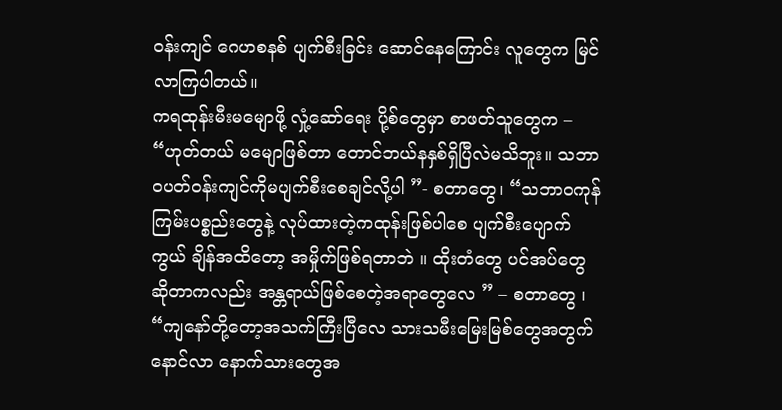ဝန်းကျင် ဂေဟစနစ် ပျက်စီးခြင်း ဆောင်နေကြောင်း လူတွေက မြင်လာကြပါတယ်။
ကရထုန်းမီးမမျောဖို့ လှုံ့ဆော်ရေး ပို့စ်တွေမှာ စာဖတ်သူတွေက – “ဟုတ်တယ် မမျောဖြစ်တာ တောင်ဘယ်နနှစ်ရှိပြီလဲမသိဘူး။ သဘာ၀ပတ်ဝန်းကျင်ကိုမပျက်စီးစေချင်လို့ပါ ”- စတာတွေ၊ “သဘာ၀ကုန်ကြမ်းပစ္စည်းတွေနဲ့ လုပ်ထားတဲ့ကထုန်းဖြစ်ပါစေ ပျက်စီးပျောက်ကွယ် ချိန်အထိတော့ အမှိုက်ဖြစ်ရတာဘဲ ။ ထိုးတံတွေ ပင်အပ်တွေဆိုတာကလည်း အန္တရာယ်ဖြစ်စေတဲ့အရာတွေလေ ” – စတာတွေ ၊ “ကျနော်တို့တော့အသက်ကြီးပြီလေ သားသမီးမြေးမြစ်တွေအတွက် နောင်လာ နောက်သားတွေအ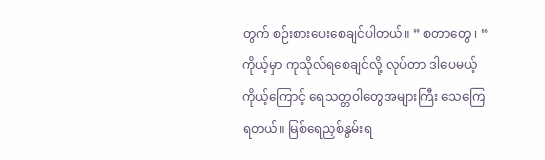တွက် စဉ်းစားပေးစေချင်ပါတယ်။ ” စတာတွေ ၊ “ ကိုယ့်မှာ ကုသိုလ်ရစေချင်လို့ လုပ်တာ ဒါပေမယ့်ကိုယ့်ကြောင့် ရေသတ္တဝါတွေအများကြီး သေကြေရတယ်။ မြစ်ရေညှစ်နွမ်းရ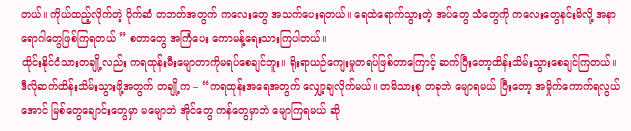တယ်။ ကိုယ်ထည့်လိုက်တဲ့ ပိုက်ဆံ တဘတ်အတွက် ကလေးတွေ အသက်ပေးရတယ်။ ရေထဲရောက်သွားတဲ့ အပ်တွေ သံတွေကို ကလေးတွေနင်းမိလို့ အနာရောဂါတွေဖြစ်ကြရတယ် ” စတာတွေ အကြံပေး ကောမန့်ရေးသားကြပါတယ်။
ထိုင်းနိုင်ငံသားတချို့လည်း ကရထုန်းမီးမျောတာကိုမရပ်စေချင်ဘူး။ ရိုးရာယဉ်ကျေးမှုတရပ်ဖြစ်တာကြောင့် ဆက်ပြီးတော့ထိန်းသိမ်းသွားစေချင်ကြတယ်။
ဒီလိုဆက်ထိန်းသိမ်းသွားဖို့အတွက် တချို့က – “ကရထုန်းအရေအတွက် လျှော့ချလိုက်မယ်။ တမိသားစု တခုဘဲ မျောရမယ် ပြီးတော့ အမှိုက်ကောက်ရလွယ်အောင် မြစ်တွေချောင်းတွေမှာ မမျောဘဲ အိုင်တွေ ကန်တွေမှာဘဲ မျောကြရမယ် ဆို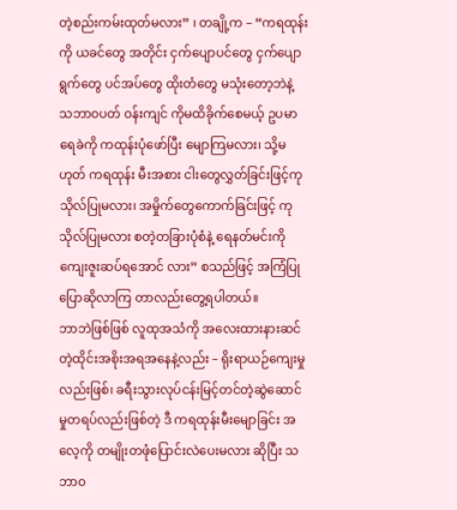တဲ့စည်းကမ်းထုတ်မလား” ၊ တချို့က – “ကရထုန်းကို ယခင်တွေ အတိုင်း ငှက်ပျောပင်တွေ ငှက်ပျောရွက်တွေ ပင်အပ်တွေ ထိုးတံတွေ မသုံးတော့ဘဲနဲ့ သဘာ၀ပတ် ဝန်းကျင် ကိုမထိခိုက်စေမယ့် ဥပမာ ရေခဲကို ကထုန်းပုံဖော်ပြီး မျောကြမလား၊ သို့မဟုတ် ကရထုန်း မီးအစား ငါးတွေလွှတ်ခြင်းဖြင့်ကုသိုလ်ပြုမလား၊ အမှိုက်တွေကောက်ခြင်းဖြင့် ကုသိုလ်ပြုမလား စတဲ့တခြားပုံစံနဲ့ ရေနတ်မင်းကို ကျေးဇူးဆပ်ရအောင် လား” စသည်ဖြင့် အကြံပြုပြောဆိုလာကြ တာလည်းတွေ့ရပါတယ်။
ဘာဘဲဖြစ်ဖြစ် လူထုအသံကို အလေးထားနားဆင်တဲ့ထိုင်းအစိုးအရအနေနဲ့လည်း – ရိုးရာယဉ်ကျေးမှု လည်းဖြစ်၊ ခရီးသွားလုပ်ငန်းမြင့်တင်တဲ့ဆွဲဆောင်မှုတရပ်လည်းဖြစ်တဲ့ ဒီ ကရထုန်းမီးမျောခြင်း အလေ့ကို တမျိုးတဖုံပြောင်းလဲပေးမလား ဆိုပြီး သဘာ၀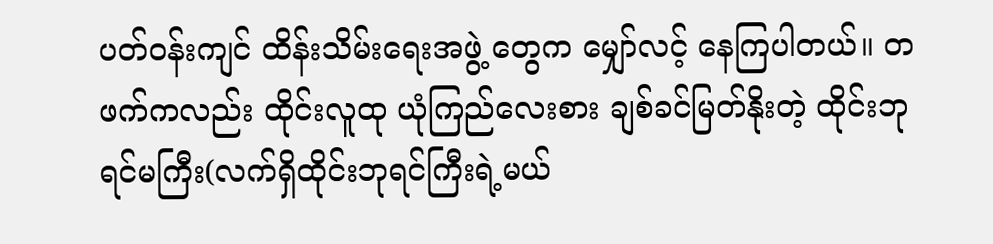ပတ်ဝန်းကျင် ထိန်းသိမ်းရေးအဖွဲ့ တွေက မျှော်လင့် နေကြပါတယ်။ တဖက်ကလည်း ထိုင်းလူထု ယုံကြည်လေးစား ချစ်ခင်မြတ်နိုးတဲ့ ထိုင်းဘုရင်မကြီး(လက်ရှိထိုင်းဘုရင်ကြီးရဲ့မယ်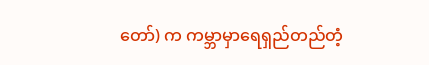တော်) က ကမ္ဘာမှာရေရှည်တည်တံ့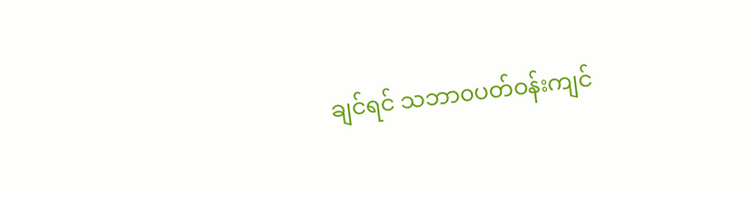ချင်ရင် သဘာ၀ပတ်ဝန်းကျင်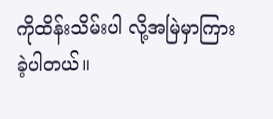ကိုထိန်းသိမ်းပါ လို့အမြဲမှာကြားခဲ့ပါတယ်။